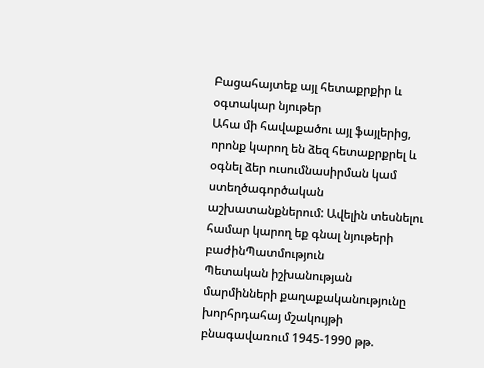Բացահայտեք այլ հետաքրքիր և օգտակար նյութեր
Ահա մի հավաքածու այլ ֆայլերից, որոնք կարող են ձեզ հետաքրքրել և օգնել ձեր ուսումնասիրման կամ ստեղծագործական աշխատանքներում: Ավելին տեսնելու համար կարող եք գնալ նյութերի բաժինՊատմություն
Պետական իշխանության մարմինների քաղաքականությունը խորհրդահայ մշակույթի բնագավառում 1945-1990 թթ.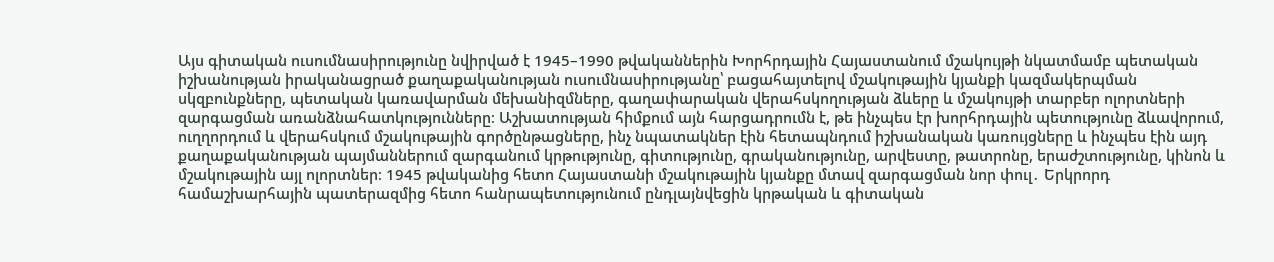Այս գիտական ուսումնասիրությունը նվիրված է 1945–1990 թվականներին Խորհրդային Հայաստանում մշակույթի նկատմամբ պետական իշխանության իրականացրած քաղաքականության ուսումնասիրությանը՝ բացահայտելով մշակութային կյանքի կազմակերպման սկզբունքները, պետական կառավարման մեխանիզմները, գաղափարական վերահսկողության ձևերը և մշակույթի տարբեր ոլորտների զարգացման առանձնահատկությունները։ Աշխատության հիմքում այն հարցադրումն է, թե ինչպես էր խորհրդային պետությունը ձևավորում, ուղղորդում և վերահսկում մշակութային գործընթացները, ինչ նպատակներ էին հետապնդում իշխանական կառույցները և ինչպես էին այդ քաղաքականության պայմաններում զարգանում կրթությունը, գիտությունը, գրականությունը, արվեստը, թատրոնը, երաժշտությունը, կինոն և մշակութային այլ ոլորտներ։ 1945 թվականից հետո Հայաստանի մշակութային կյանքը մտավ զարգացման նոր փուլ․ Երկրորդ համաշխարհային պատերազմից հետո հանրապետությունում ընդլայնվեցին կրթական և գիտական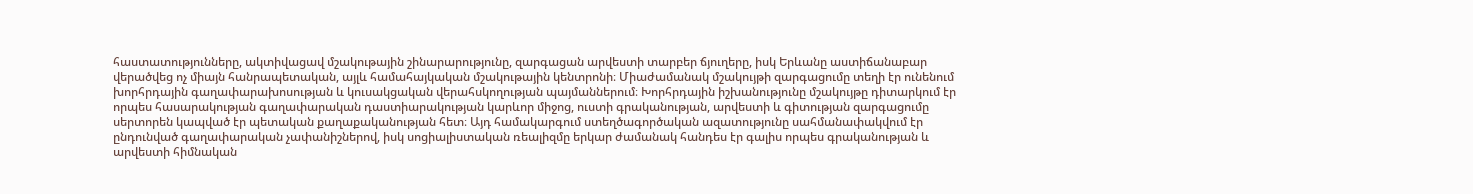հաստատությունները, ակտիվացավ մշակութային շինարարությունը, զարգացան արվեստի տարբեր ճյուղերը, իսկ Երևանը աստիճանաբար վերածվեց ոչ միայն հանրապետական, այլև համահայկական մշակութային կենտրոնի։ Միաժամանակ մշակույթի զարգացումը տեղի էր ունենում խորհրդային գաղափարախոսության և կուսակցական վերահսկողության պայմաններում։ Խորհրդային իշխանությունը մշակույթը դիտարկում էր որպես հասարակության գաղափարական դաստիարակության կարևոր միջոց, ուստի գրականության, արվեստի և գիտության զարգացումը սերտորեն կապված էր պետական քաղաքականության հետ։ Այդ համակարգում ստեղծագործական ազատությունը սահմանափակվում էր ընդունված գաղափարական չափանիշներով, իսկ սոցիալիստական ռեալիզմը երկար ժամանակ հանդես էր գալիս որպես գրականության և արվեստի հիմնական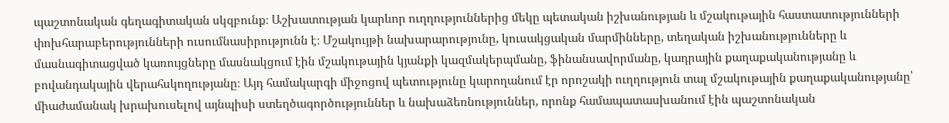պաշտոնական գեղագիտական սկզբունք։ Աշխատության կարևոր ուղղություններից մեկը պետական իշխանության և մշակութային հաստատությունների փոխհարաբերությունների ուսումնասիրությունն է։ Մշակույթի նախարարությունը, կուսակցական մարմինները, տեղական իշխանությունները և մասնագիտացված կառույցները մասնակցում էին մշակութային կյանքի կազմակերպմանը, ֆինանսավորմանը, կադրային քաղաքականությանը և բովանդակային վերահսկողությանը։ Այդ համակարգի միջոցով պետությունը կարողանում էր որոշակի ուղղություն տալ մշակութային քաղաքականությանը՝ միաժամանակ խրախուսելով այնպիսի ստեղծագործություններ և նախաձեռնություններ, որոնք համապատասխանում էին պաշտոնական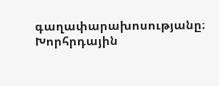գաղափարախոսությանը։ Խորհրդային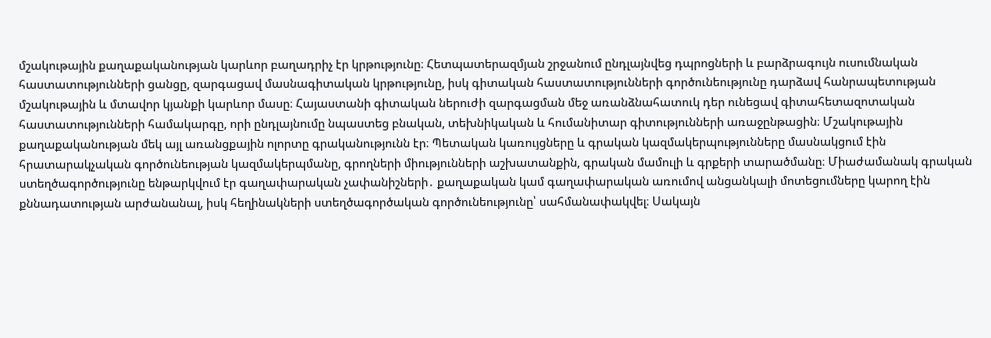մշակութային քաղաքականության կարևոր բաղադրիչ էր կրթությունը։ Հետպատերազմյան շրջանում ընդլայնվեց դպրոցների և բարձրագույն ուսումնական հաստատությունների ցանցը, զարգացավ մասնագիտական կրթությունը, իսկ գիտական հաստատությունների գործունեությունը դարձավ հանրապետության մշակութային և մտավոր կյանքի կարևոր մասը։ Հայաստանի գիտական ներուժի զարգացման մեջ առանձնահատուկ դեր ունեցավ գիտահետազոտական հաստատությունների համակարգը, որի ընդլայնումը նպաստեց բնական, տեխնիկական և հումանիտար գիտությունների առաջընթացին։ Մշակութային քաղաքականության մեկ այլ առանցքային ոլորտը գրականությունն էր։ Պետական կառույցները և գրական կազմակերպությունները մասնակցում էին հրատարակչական գործունեության կազմակերպմանը, գրողների միությունների աշխատանքին, գրական մամուլի և գրքերի տարածմանը։ Միաժամանակ գրական ստեղծագործությունը ենթարկվում էր գաղափարական չափանիշների․ քաղաքական կամ գաղափարական առումով անցանկալի մոտեցումները կարող էին քննադատության արժանանալ, իսկ հեղինակների ստեղծագործական գործունեությունը՝ սահմանափակվել։ Սակայն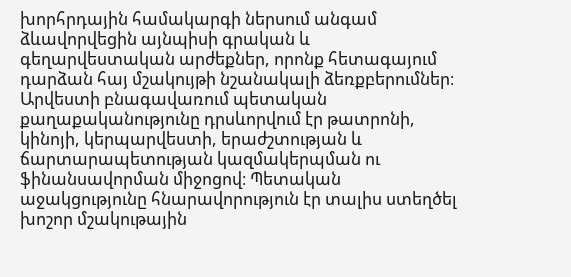խորհրդային համակարգի ներսում անգամ ձևավորվեցին այնպիսի գրական և գեղարվեստական արժեքներ, որոնք հետագայում դարձան հայ մշակույթի նշանակալի ձեռքբերումներ։ Արվեստի բնագավառում պետական քաղաքականությունը դրսևորվում էր թատրոնի, կինոյի, կերպարվեստի, երաժշտության և ճարտարապետության կազմակերպման ու ֆինանսավորման միջոցով։ Պետական աջակցությունը հնարավորություն էր տալիս ստեղծել խոշոր մշակութային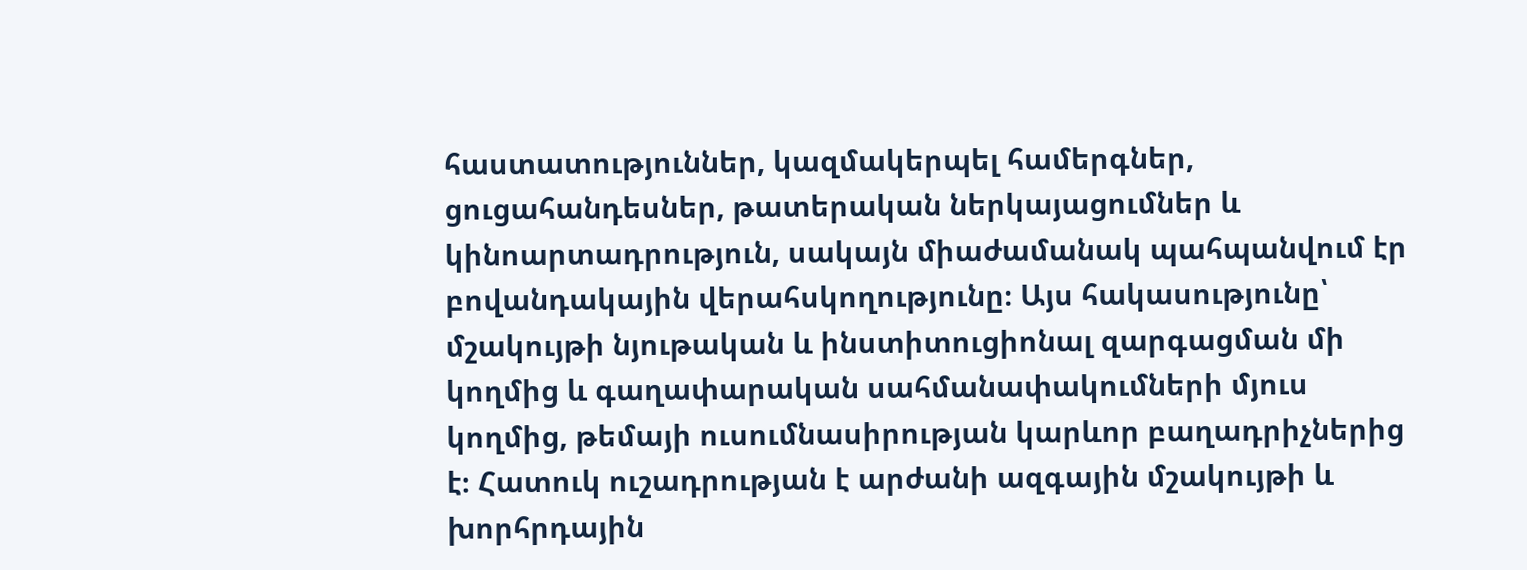հաստատություններ, կազմակերպել համերգներ, ցուցահանդեսներ, թատերական ներկայացումներ և կինոարտադրություն, սակայն միաժամանակ պահպանվում էր բովանդակային վերահսկողությունը։ Այս հակասությունը՝ մշակույթի նյութական և ինստիտուցիոնալ զարգացման մի կողմից և գաղափարական սահմանափակումների մյուս կողմից, թեմայի ուսումնասիրության կարևոր բաղադրիչներից է։ Հատուկ ուշադրության է արժանի ազգային մշակույթի և խորհրդային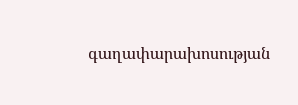գաղափարախոսության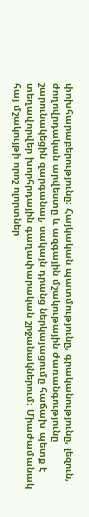փոխհարաբերությունը։ Հայկական պատմությունը, գրականությունը, լեզուն, ժողովրդական արվեստը և ազգային մշակութային ժառանգությունը շարունակեցին զարգանալ, սակայն դրանց ներկայացումը հաճախ պետք է տեղավորվեր խորհրդային գաղափարական շրջանակներում։ Միաժամանակ հայ մշակույթի որոշ ոլորտներ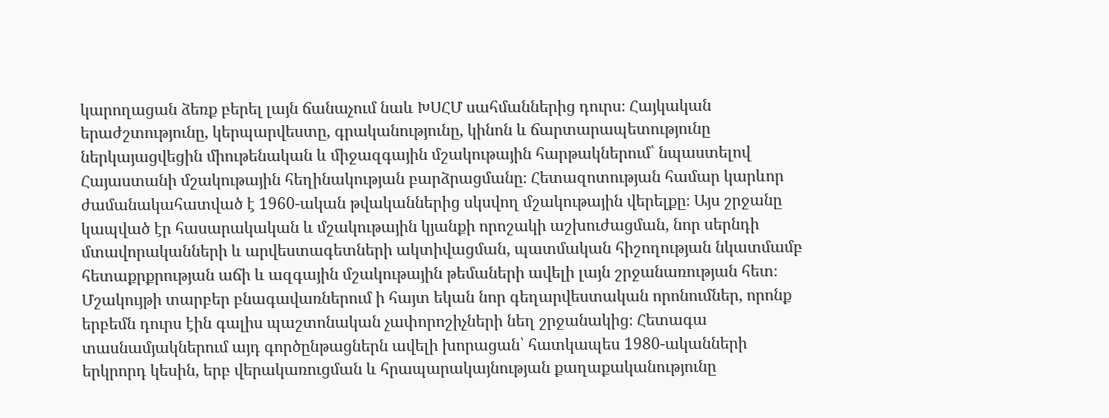կարողացան ձեռք բերել լայն ճանաչում նաև ԽՍՀՄ սահմաններից դուրս։ Հայկական երաժշտությունը, կերպարվեստը, գրականությունը, կինոն և ճարտարապետությունը ներկայացվեցին միութենական և միջազգային մշակութային հարթակներում՝ նպաստելով Հայաստանի մշակութային հեղինակության բարձրացմանը։ Հետազոտության համար կարևոր ժամանակահատված է 1960-ական թվականներից սկսվող մշակութային վերելքը։ Այս շրջանը կապված էր հասարակական և մշակութային կյանքի որոշակի աշխուժացման, նոր սերնդի մտավորականների և արվեստագետների ակտիվացման, պատմական հիշողության նկատմամբ հետաքրքրության աճի և ազգային մշակութային թեմաների ավելի լայն շրջանառության հետ։ Մշակույթի տարբեր բնագավառներում ի հայտ եկան նոր գեղարվեստական որոնումներ, որոնք երբեմն դուրս էին գալիս պաշտոնական չափորոշիչների նեղ շրջանակից։ Հետագա տասնամյակներում այդ գործընթացներն ավելի խորացան՝ հատկապես 1980-ականների երկրորդ կեսին, երբ վերակառուցման և հրապարակայնության քաղաքականությունը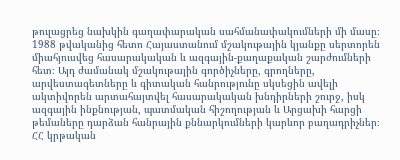թուլացրեց նախկին գաղափարական սահմանափակումների մի մասը։ 1988 թվականից հետո Հայաստանում մշակութային կյանքը սերտորեն միահյուսվեց հասարակական և ազգային-քաղաքական շարժումների հետ։ Այդ ժամանակ մշակութային գործիչները, գրողները, արվեստագետները և գիտական հանրությունը սկսեցին ավելի ակտիվորեն արտահայտվել հասարակական խնդիրների շուրջ, իսկ ազգային ինքնության, պատմական հիշողության և Արցախի հարցի թեմաները դարձան հանրային քննարկումների կարևոր բաղադրիչներ։ ՀՀ կրթական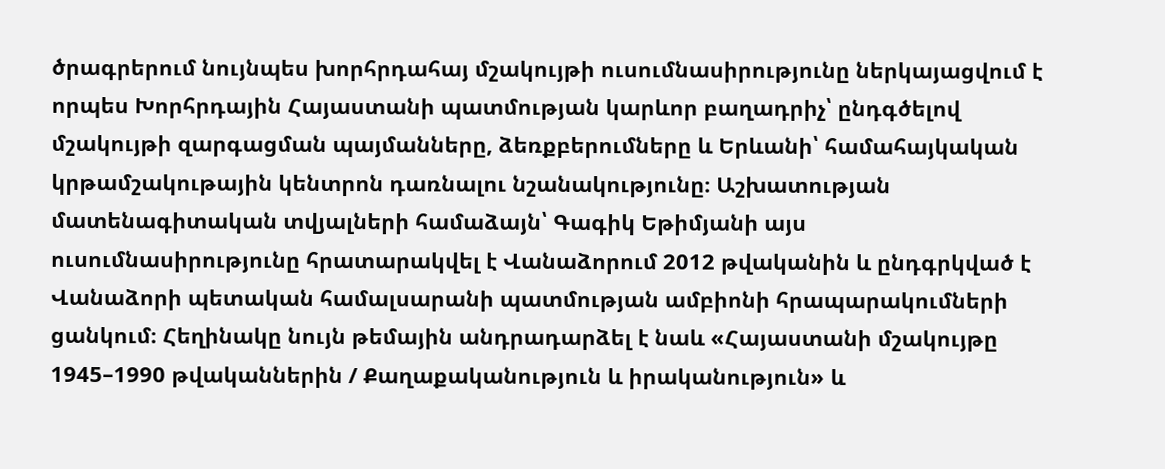ծրագրերում նույնպես խորհրդահայ մշակույթի ուսումնասիրությունը ներկայացվում է որպես Խորհրդային Հայաստանի պատմության կարևոր բաղադրիչ՝ ընդգծելով մշակույթի զարգացման պայմանները, ձեռքբերումները և Երևանի՝ համահայկական կրթամշակութային կենտրոն դառնալու նշանակությունը։ Աշխատության մատենագիտական տվյալների համաձայն՝ Գագիկ Եթիմյանի այս ուսումնասիրությունը հրատարակվել է Վանաձորում 2012 թվականին և ընդգրկված է Վանաձորի պետական համալսարանի պատմության ամբիոնի հրապարակումների ցանկում։ Հեղինակը նույն թեմային անդրադարձել է նաև «Հայաստանի մշակույթը 1945–1990 թվականներին / Քաղաքականություն և իրականություն» և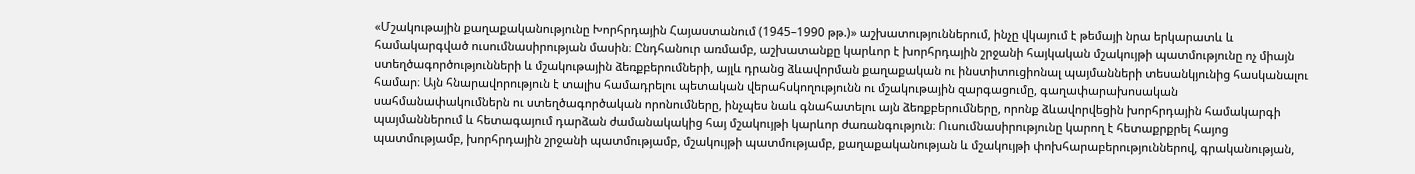«Մշակութային քաղաքականությունը Խորհրդային Հայաստանում (1945–1990 թթ.)» աշխատություններում, ինչը վկայում է թեմայի նրա երկարատև և համակարգված ուսումնասիրության մասին։ Ընդհանուր առմամբ, աշխատանքը կարևոր է խորհրդային շրջանի հայկական մշակույթի պատմությունը ոչ միայն ստեղծագործությունների և մշակութային ձեռքբերումների, այլև դրանց ձևավորման քաղաքական ու ինստիտուցիոնալ պայմանների տեսանկյունից հասկանալու համար։ Այն հնարավորություն է տալիս համադրելու պետական վերահսկողությունն ու մշակութային զարգացումը, գաղափարախոսական սահմանափակումներն ու ստեղծագործական որոնումները, ինչպես նաև գնահատելու այն ձեռքբերումները, որոնք ձևավորվեցին խորհրդային համակարգի պայմաններում և հետագայում դարձան ժամանակակից հայ մշակույթի կարևոր ժառանգություն։ Ուսումնասիրությունը կարող է հետաքրքրել հայոց պատմությամբ, խորհրդային շրջանի պատմությամբ, մշակույթի պատմությամբ, քաղաքականության և մշակույթի փոխհարաբերություններով, գրականության,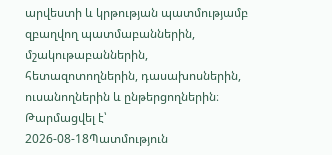արվեստի և կրթության պատմությամբ զբաղվող պատմաբաններին, մշակութաբաններին, հետազոտողներին, դասախոսներին, ուսանողներին և ընթերցողներին։
Թարմացվել է՝ 2026-08-18Պատմություն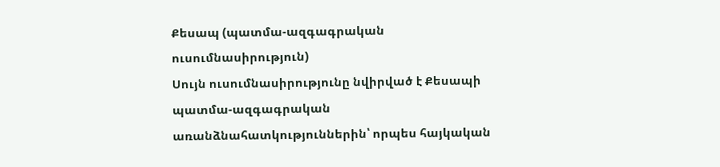Քեսապ (պատմա-ազգագրական ուսումնասիրություն)
Սույն ուսումնասիրությունը նվիրված է Քեսապի պատմա-ազգագրական առանձնահատկություններին՝ որպես հայկական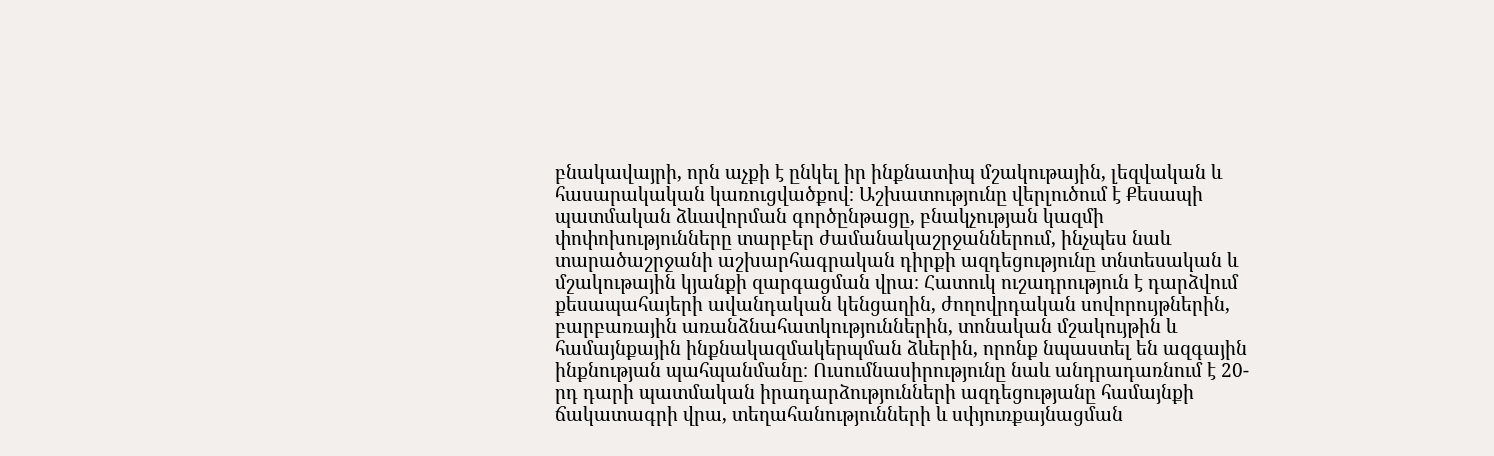բնակավայրի, որն աչքի է ընկել իր ինքնատիպ մշակութային, լեզվական և հասարակական կառուցվածքով։ Աշխատությունը վերլուծում է Քեսապի պատմական ձևավորման գործընթացը, բնակչության կազմի փոփոխությունները տարբեր ժամանակաշրջաններում, ինչպես նաև տարածաշրջանի աշխարհագրական դիրքի ազդեցությունը տնտեսական և մշակութային կյանքի զարգացման վրա։ Հատուկ ուշադրություն է դարձվում քեսապահայերի ավանդական կենցաղին, ժողովրդական սովորույթներին, բարբառային առանձնահատկություններին, տոնական մշակույթին և համայնքային ինքնակազմակերպման ձևերին, որոնք նպաստել են ազգային ինքնության պահպանմանը։ Ուսումնասիրությունը նաև անդրադառնում է 20-րդ դարի պատմական իրադարձությունների ազդեցությանը համայնքի ճակատագրի վրա, տեղահանությունների և սփյուռքայնացման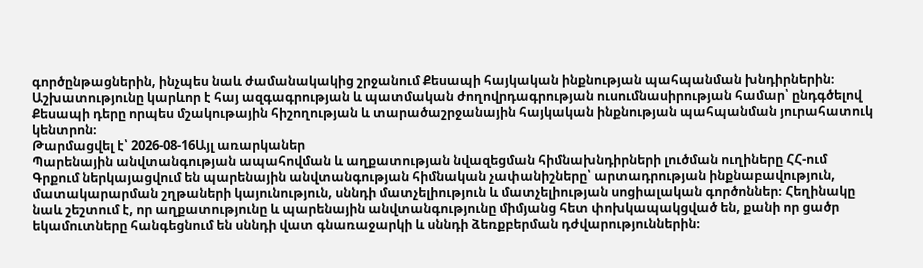գործընթացներին, ինչպես նաև ժամանակակից շրջանում Քեսապի հայկական ինքնության պահպանման խնդիրներին։ Աշխատությունը կարևոր է հայ ազգագրության և պատմական ժողովրդագրության ուսումնասիրության համար՝ ընդգծելով Քեսապի դերը որպես մշակութային հիշողության և տարածաշրջանային հայկական ինքնության պահպանման յուրահատուկ կենտրոն։
Թարմացվել է՝ 2026-08-16Այլ առարկաներ
Պարենային անվտանգության ապահովման և աղքատության նվազեցման հիմնախնդիրների լուծման ուղիները ՀՀ-ում
Գրքում ներկայացվում են պարենային անվտանգության հիմնական չափանիշները՝ արտադրության ինքնաբավություն, մատակարարման շղթաների կայունություն, սննդի մատչելիություն և մատչելիության սոցիալական գործոններ։ Հեղինակը նաև շեշտում է, որ աղքատությունը և պարենային անվտանգությունը միմյանց հետ փոխկապակցված են, քանի որ ցածր եկամուտները հանգեցնում են սննդի վատ գնառաջարկի և սննդի ձեռքբերման դժվարություններին։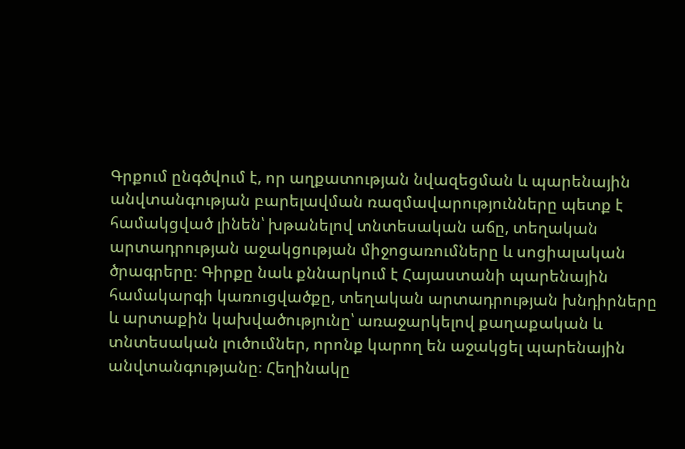Գրքում ընգծվում է, որ աղքատության նվազեցման և պարենային անվտանգության բարելավման ռազմավարությունները պետք է համակցված լինեն՝ խթանելով տնտեսական աճը, տեղական արտադրության աջակցության միջոցառումները և սոցիալական ծրագրերը։ Գիրքը նաև քննարկում է Հայաստանի պարենային համակարգի կառուցվածքը, տեղական արտադրության խնդիրները և արտաքին կախվածությունը՝ առաջարկելով քաղաքական և տնտեսական լուծումներ, որոնք կարող են աջակցել պարենային անվտանգությանը։ Հեղինակը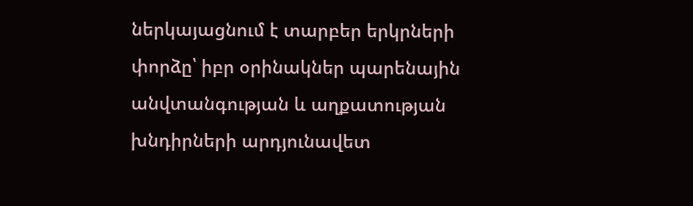ներկայացնում է տարբեր երկրների փորձը՝ իբր օրինակներ պարենային անվտանգության և աղքատության խնդիրների արդյունավետ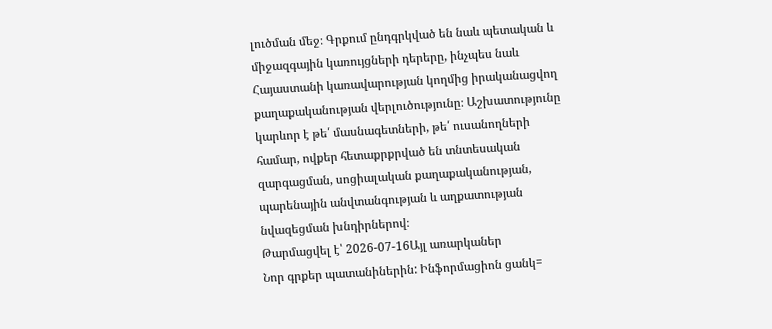լուծման մեջ։ Գրքում ընդգրկված են նաև պետական և միջազգային կառույցների դերերը, ինչպես նաև Հայաստանի կառավարության կողմից իրականացվող քաղաքականության վերլուծությունը։ Աշխատությունը կարևոր է թե՛ մասնագետների, թե՛ ուսանողների համար, ովքեր հետաքրքրված են տնտեսական զարգացման, սոցիալական քաղաքականության, պարենային անվտանգության և աղքատության նվազեցման խնդիրներով։
Թարմացվել է՝ 2026-07-16Այլ առարկաներ
Նոր գրքեր պատանիներին: Ինֆորմացիոն ցանկ=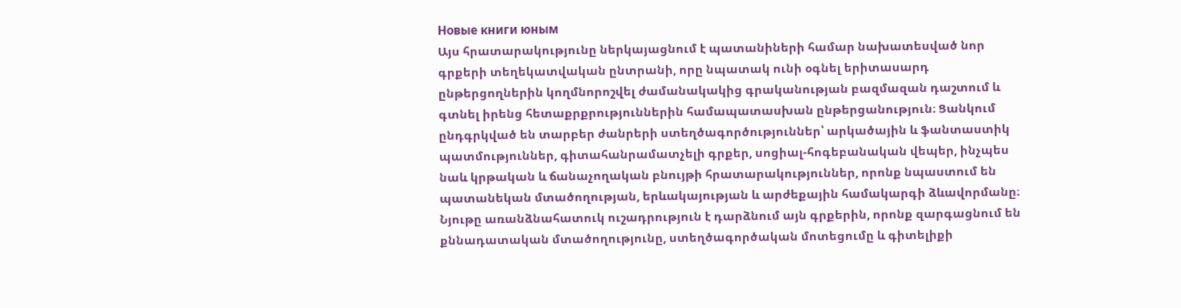Новые книги юным
Այս հրատարակությունը ներկայացնում է պատանիների համար նախատեսված նոր գրքերի տեղեկատվական ընտրանի, որը նպատակ ունի օգնել երիտասարդ ընթերցողներին կողմնորոշվել ժամանակակից գրականության բազմազան դաշտում և գտնել իրենց հետաքրքրություններին համապատասխան ընթերցանություն։ Ցանկում ընդգրկված են տարբեր ժանրերի ստեղծագործություններ՝ արկածային և ֆանտաստիկ պատմություններ, գիտահանրամատչելի գրքեր, սոցիալ-հոգեբանական վեպեր, ինչպես նաև կրթական և ճանաչողական բնույթի հրատարակություններ, որոնք նպաստում են պատանեկան մտածողության, երևակայության և արժեքային համակարգի ձևավորմանը։ Նյութը առանձնահատուկ ուշադրություն է դարձնում այն գրքերին, որոնք զարգացնում են քննադատական մտածողությունը, ստեղծագործական մոտեցումը և գիտելիքի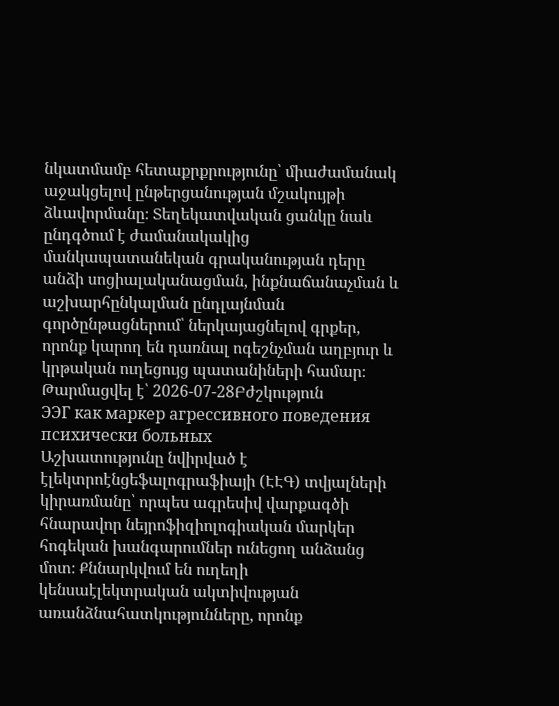նկատմամբ հետաքրքրությունը՝ միաժամանակ աջակցելով ընթերցանության մշակույթի ձևավորմանը։ Տեղեկատվական ցանկը նաև ընդգծում է ժամանակակից մանկապատանեկան գրականության դերը անձի սոցիալականացման, ինքնաճանաչման և աշխարհընկալման ընդլայնման գործընթացներում՝ ներկայացնելով գրքեր, որոնք կարող են դառնալ ոգեշնչման աղբյուր և կրթական ուղեցույց պատանիների համար։
Թարմացվել է՝ 2026-07-28Բժշկություն
ЭЭГ как маркер агрессивного поведения психически больных
Աշխատությունը նվիրված է էլեկտրոէնցեֆալոգրաֆիայի (ԷԷԳ) տվյալների կիրառմանը՝ որպես ագրեսիվ վարքագծի հնարավոր նեյրոֆիզիոլոգիական մարկեր հոգեկան խանգարումներ ունեցող անձանց մոտ։ Քննարկվում են ուղեղի կենսաէլեկտրական ակտիվության առանձնահատկությունները, որոնք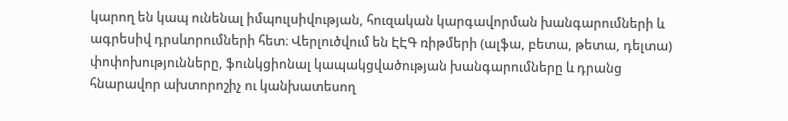կարող են կապ ունենալ իմպուլսիվության, հուզական կարգավորման խանգարումների և ագրեսիվ դրսևորումների հետ։ Վերլուծվում են ԷԷԳ ռիթմերի (ալֆա, բետա, թետա, դելտա) փոփոխությունները, ֆունկցիոնալ կապակցվածության խանգարումները և դրանց հնարավոր ախտորոշիչ ու կանխատեսող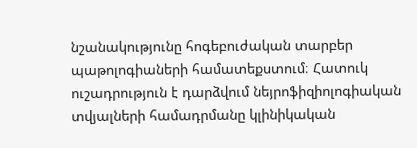նշանակությունը հոգեբուժական տարբեր պաթոլոգիաների համատեքստում։ Հատուկ ուշադրություն է դարձվում նեյրոֆիզիոլոգիական տվյալների համադրմանը կլինիկական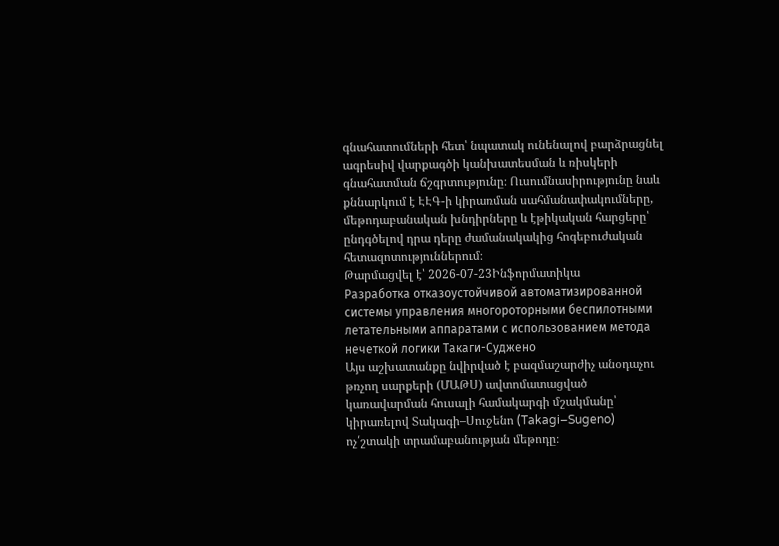գնահատումների հետ՝ նպատակ ունենալով բարձրացնել ագրեսիվ վարքագծի կանխատեսման և ռիսկերի գնահատման ճշգրտությունը։ Ուսումնասիրությունը նաև քննարկում է ԷԷԳ-ի կիրառման սահմանափակումները, մեթոդաբանական խնդիրները և էթիկական հարցերը՝ ընդգծելով դրա դերը ժամանակակից հոգեբուժական հետազոտություններում։
Թարմացվել է՝ 2026-07-23Ինֆորմատիկա
Разработка отказоустойчивой автоматизированной системы управления многороторными беспилотными летательными аппаратами с использованием метода нечеткой логики Такаги-Суджено
Այս աշխատանքը նվիրված է բազմաշարժիչ անօդաչու թռչող սարքերի (ՄԱԹՍ) ավտոմատացված կառավարման հուսալի համակարգի մշակմանը՝ կիրառելով Տակագի–Սուջենո (Takagi–Sugeno) ոչ՛շտակի տրամաբանության մեթոդը։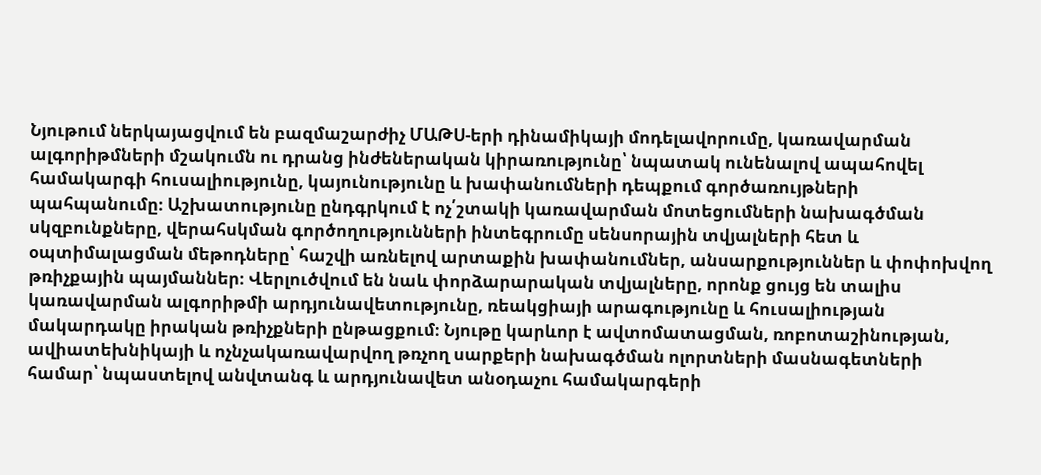Նյութում ներկայացվում են բազմաշարժիչ ՄԱԹՍ-երի դինամիկայի մոդելավորումը, կառավարման ալգորիթմների մշակումն ու դրանց ինժեներական կիրառությունը՝ նպատակ ունենալով ապահովել համակարգի հուսալիությունը, կայունությունը և խափանումների դեպքում գործառույթների պահպանումը։ Աշխատությունը ընդգրկում է ոչ՛շտակի կառավարման մոտեցումների նախագծման սկզբունքները, վերահսկման գործողությունների ինտեգրումը սենսորային տվյալների հետ և օպտիմալացման մեթոդները՝ հաշվի առնելով արտաքին խափանումներ, անսարքություններ և փոփոխվող թռիչքային պայմաններ։ Վերլուծվում են նաև փորձարարական տվյալները, որոնք ցույց են տալիս կառավարման ալգորիթմի արդյունավետությունը, ռեակցիայի արագությունը և հուսալիության մակարդակը իրական թռիչքների ընթացքում։ Նյութը կարևոր է ավտոմատացման, ռոբոտաշինության, ավիատեխնիկայի և ոչնչակառավարվող թռչող սարքերի նախագծման ոլորտների մասնագետների համար՝ նպաստելով անվտանգ և արդյունավետ անօդաչու համակարգերի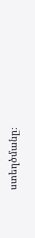ստեղծմանը։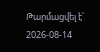Թարմացվել է՝ 2026-08-14